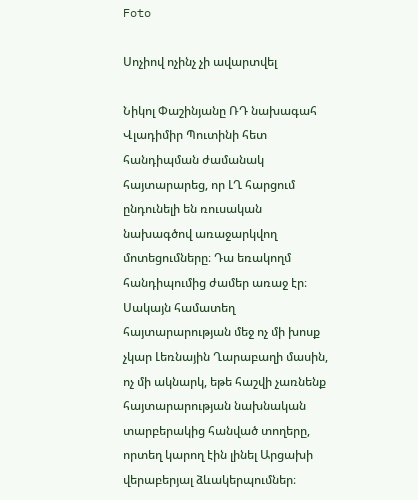Foto

Սոչիով ոչինչ չի ավարտվել

Նիկոլ Փաշինյանը ՌԴ նախագահ Վլադիմիր Պուտինի հետ հանդիպման ժամանակ հայտարարեց, որ ԼՂ հարցում ընդունելի են ռուսական նախագծով առաջարկվող մոտեցումները։ Դա եռակողմ հանդիպումից ժամեր առաջ էր։ Սակայն համատեղ հայտարարության մեջ ոչ մի խոսք չկար Լեռնային Ղարաբաղի մասին, ոչ մի ակնարկ, եթե հաշվի չառնենք հայտարարության նախնական տարբերակից հանված տողերը, որտեղ կարող էին լինել Արցախի վերաբերյալ ձևակերպումներ։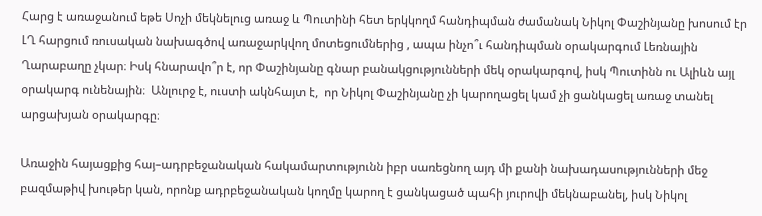Հարց է առաջանում եթե Սոչի մեկնելուց առաջ և Պուտինի հետ երկկողմ հանդիպման ժամանակ Նիկոլ Փաշինյանը խոսում էր ԼՂ հարցում ռուսական նախագծով առաջարկվող մոտեցումներից , ապա ինչո՞ւ հանդիպման օրակարգում Լեռնային Ղարաբաղը չկար։ Իսկ հնարավո՞ր է, որ Փաշինյանը գնար բանակցությունների մեկ օրակարգով, իսկ Պուտինն ու Ալիևն այլ օրակարգ ունենային։  Անլուրջ է, ուստի ակնհայտ է,  որ Նիկոլ Փաշինյանը չի կարողացել կամ չի ցանկացել առաջ տանել արցախյան օրակարգը։

Առաջին հայացքից հայ–ադրբեջանական հակամարտությունն իբր սառեցնող այդ մի քանի նախադասությունների մեջ բազմաթիվ խութեր կան, որոնք ադրբեջանական կողմը կարող է ցանկացած պահի յուրովի մեկնաբանել, իսկ Նիկոլ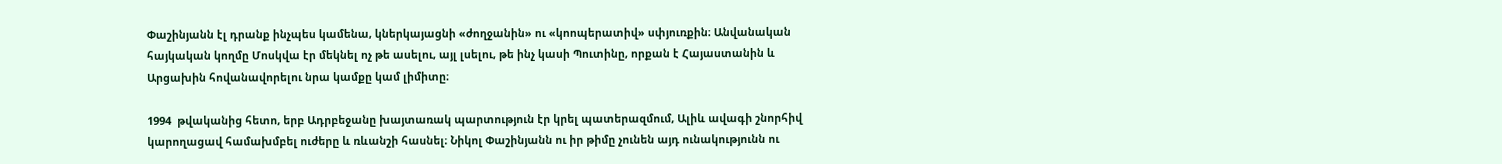Փաշինյանն էլ դրանք ինչպես կամենա, կներկայացնի «ժողջանին» ու «կոոպերատիվ» սփյուռքին։ Անվանական հայկական կողմը Մոսկվա էր մեկնել ոչ թե ասելու, այլ լսելու, թե ինչ կասի Պուտինը, որքան է Հայաստանին և Արցախին հովանավորելու նրա կամքը կամ լիմիտը։

1994  թվականից հետո, երբ Ադրբեջանը խայտառակ պարտություն էր կրել պատերազմում, Ալիև ավագի շնորհիվ կարողացավ համախմբել ուժերը և ռևանշի հասնել։ Նիկոլ Փաշինյանն ու իր թիմը չունեն այդ ունակությունն ու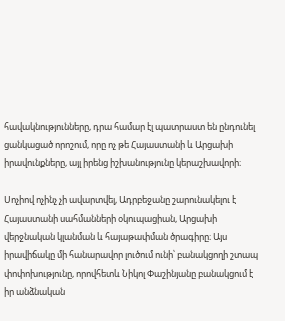հավակնությունները, դրա համար էլ պատրաստ են ընդունել ցանկացած որոշում, որը ոչ թե Հայաստանի և Արցախի իրավունքները, այլ իրենց իշխանությունը կերաշխավորի։

Սոչիով ոչինչ չի ավարտվել, Ադրբեջանը շարունակելու է Հայաստանի սահմանների օկուպացիան, Արցախի վերջնական կլանման և հայաթափման ծրագիրը։ Այս իրավիճակը մի հանարավոր լուծում ունի՝ բանակցողի շտապ փոփոխությունը, որովհետև Նիկոլ Փաշինյանը բանակցում է իր անձնական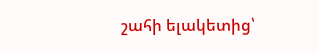շահի ելակետից՝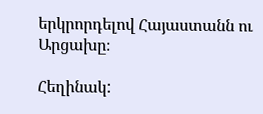երկրորդելով Հայաստանն ու Արցախը։

Հեղինակ: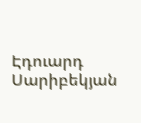Էդուարդ Սարիբեկյան